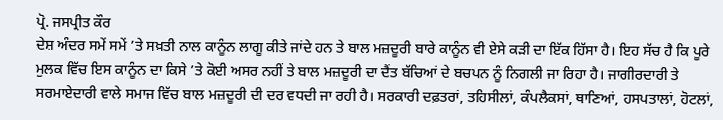ਪ੍ਰੋ. ਜਸਪ੍ਰੀਤ ਕੌਰ
ਦੇਸ਼ ਅੰਦਰ ਸਮੇਂ ਸਮੇਂ ’ਤੇ ਸਖ਼ਤੀ ਨਾਲ ਕਾਨੂੰਨ ਲਾਗੂ ਕੀਤੇ ਜਾਂਦੇ ਹਨ ਤੇ ਬਾਲ ਮਜ਼ਦੂਰੀ ਬਾਰੇ ਕਾਨੂੰਨ ਵੀ ਏਸੇ ਕੜੀ ਦਾ ਇੱਕ ਹਿੱਸਾ ਹੈ। ਇਹ ਸੱਚ ਹੈ ਕਿ ਪੂਰੇ ਮੁਲਕ ਵਿੱਚ ਇਸ ਕਾਨੂੰਨ ਦਾ ਕਿਸੇ ’ਤੇ ਕੋਈ ਅਸਰ ਨਹੀਂ ਤੇ ਬਾਲ ਮਜ਼ਦੂਰੀ ਦਾ ਦੈਂਤ ਬੱਚਿਆਂ ਦੇ ਬਚਪਨ ਨੂੰ ਨਿਗਲੀ ਜਾ ਰਿਹਾ ਹੈ। ਜਾਗੀਰਦਾਰੀ ਤੇ ਸਰਮਾਏਦਾਰੀ ਵਾਲੇ ਸਮਾਜ ਵਿੱਚ ਬਾਲ ਮਜ਼ਦੂਰੀ ਦੀ ਦਰ ਵਧਦੀ ਜਾ ਰਹੀ ਹੈ। ਸਰਕਾਰੀ ਦਫ਼ਤਰਾਂ, ਤਹਿਸੀਲਾਂ, ਕੰਪਲੈਕਸਾਂ, ਥਾਣਿਆਂ, ਹਸਪਤਾਲਾਂ, ਹੋਟਲਾਂ,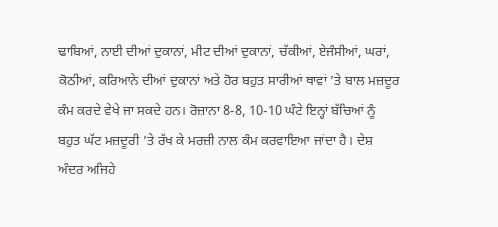ਢਾਬਿਆਂ, ਨਾਈ ਦੀਆਂ ਦੁਕਾਨਾਂ, ਮੀਟ ਦੀਆਂ ਦੁਕਾਨਾਂ, ਚੱਕੀਆਂ, ਏਜੰਸੀਆਂ, ਘਰਾਂ, ਕੋਠੀਆਂ, ਕਰਿਆਨੇ ਦੀਆਂ ਦੁਕਾਨਾਂ ਅਤੇ ਹੋਰ ਬਹੁਤ ਸਾਰੀਆਂ ਥਾਵਾਂ ’ਤੇ ਬਾਲ ਮਜ਼ਦੂਰ ਕੰਮ ਕਰਦੇ ਵੇਖੇ ਜਾ ਸਕਦੇ ਹਨ। ਰੋਜ਼ਾਨਾ 8-8, 10-10 ਘੰਟੇ ਇਨ੍ਹਾਂ ਬੱਚਿਆਂ ਨੂੰ ਬਹੁਤ ਘੱਟ ਮਜ਼ਦੂਰੀ ’ਤੇ ਰੱਖ ਕੇ ਮਰਜ਼ੀ ਨਾਲ ਕੰਮ ਕਰਵਾਇਆ ਜਾਂਦਾ ਹੈ। ਦੇਸ਼ ਅੰਦਰ ਅਜਿਹੇ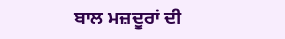ਬਾਲ ਮਜ਼ਦੂਰਾਂ ਦੀ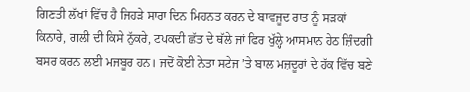ਗਿਣਤੀ ਲੱਖਾਂ ਵਿੱਚ ਹੈ ਜਿਹੜੇ ਸਾਰਾ ਦਿਨ ਮਿਹਨਤ ਕਰਨ ਦੇ ਬਾਵਜੂਦ ਰਾਤ ਨੂੰ ਸੜਕਾਂ ਕਿਨਾਰੇ, ਗਲੀ ਦੀ ਕਿਸੇ ਨੁੱਕਰੇ, ਟਪਕਦੀ ਛੱਤ ਦੇ ਥੱਲੇ ਜਾਂ ਫਿਰ ਖੁੱਲ੍ਹੇ ਆਸਮਾਨ ਹੇਠ ਜ਼ਿੰਦਗੀ ਬਸਰ ਕਰਨ ਲਈ ਮਜਬੂਰ ਹਨ। ਜਦੋਂ ਕੋਈ ਨੇਤਾ ਸਟੇਜ ’ਤੇ ਬਾਲ ਮਜ਼ਦੂਰਾਂ ਦੇ ਹੱਕ ਵਿੱਚ ਬਣੇ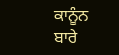ਕਾਨੂੰਨ ਬਾਰੇ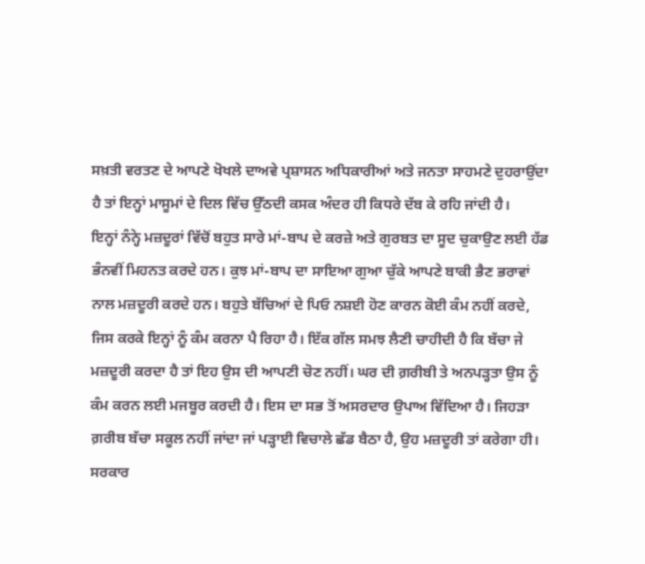ਸਖ਼ਤੀ ਵਰਤਣ ਦੇ ਆਪਣੇ ਖੋਖਲੇ ਦਾਅਵੇ ਪ੍ਰਸ਼ਾਸਨ ਅਧਿਕਾਰੀਆਂ ਅਤੇ ਜਨਤਾ ਸਾਹਮਣੇ ਦੁਹਰਾਉਂਦਾ ਹੈ ਤਾਂ ਇਨ੍ਹਾਂ ਮਾਸੂਮਾਂ ਦੇ ਦਿਲ ਵਿੱਚ ਉੱਠਦੀ ਕਸਕ ਅੰਦਰ ਹੀ ਕਿਧਰੇ ਦੱਬ ਕੇ ਰਹਿ ਜਾਂਦੀ ਹੈ।
ਇਨ੍ਹਾਂ ਨੰਨ੍ਹੇ ਮਜ਼ਦੂਰਾਂ ਵਿੱਚੋਂ ਬਹੁਤ ਸਾਰੇ ਮਾਂ-ਬਾਪ ਦੇ ਕਰਜ਼ੇ ਅਤੇ ਗੁਰਬਤ ਦਾ ਸੂਦ ਚੁਕਾਉਣ ਲਈ ਹੱਡ ਭੰਨਵੀਂ ਮਿਹਨਤ ਕਰਦੇ ਹਨ। ਕੁਝ ਮਾਂ-ਬਾਪ ਦਾ ਸਾਇਆ ਗੁਆ ਚੁੱਕੇ ਆਪਣੇ ਬਾਕੀ ਭੈਣ ਭਰਾਵਾਂ ਨਾਲ ਮਜ਼ਦੂਰੀ ਕਰਦੇ ਹਨ। ਬਹੁਤੇ ਬੱਚਿਆਂ ਦੇ ਪਿਓ ਨਸ਼ਈ ਹੋਣ ਕਾਰਨ ਕੋਈ ਕੰਮ ਨਹੀਂ ਕਰਦੇ, ਜਿਸ ਕਰਕੇ ਇਨ੍ਹਾਂ ਨੂੰ ਕੰਮ ਕਰਨਾ ਪੈ ਰਿਹਾ ਹੈ। ਇੱਕ ਗੱਲ ਸਮਝ ਲੈਣੀ ਚਾਹੀਦੀ ਹੈ ਕਿ ਬੱਚਾ ਜੇ ਮਜ਼ਦੂਰੀ ਕਰਦਾ ਹੈ ਤਾਂ ਇਹ ਉਸ ਦੀ ਆਪਣੀ ਚੋਣ ਨਹੀਂ। ਘਰ ਦੀ ਗ਼ਰੀਬੀ ਤੇ ਅਨਪੜ੍ਹਤਾ ਉਸ ਨੂੰ ਕੰਮ ਕਰਨ ਲਈ ਮਜਬੂਰ ਕਰਦੀ ਹੈ। ਇਸ ਦਾ ਸਭ ਤੋਂ ਅਸਰਦਾਰ ਉਪਾਅ ਵਿੱਦਿਆ ਹੈ। ਜਿਹੜਾ ਗ਼ਰੀਬ ਬੱਚਾ ਸਕੂਲ ਨਹੀਂ ਜਾਂਦਾ ਜਾਂ ਪੜ੍ਹਾਈ ਵਿਚਾਲੇ ਛੱਡ ਬੈਠਾ ਹੈ, ਉਹ ਮਜ਼ਦੂਰੀ ਤਾਂ ਕਰੇਗਾ ਹੀ।
ਸਰਕਾਰ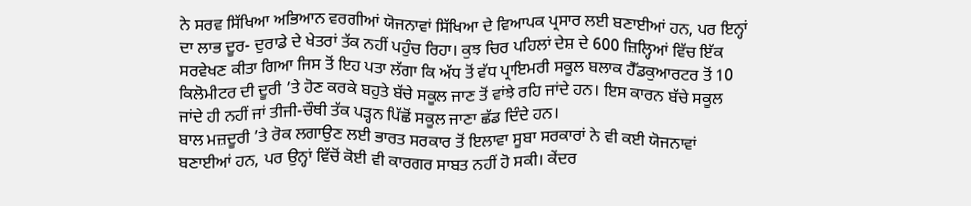ਨੇ ਸਰਵ ਸਿੱਖਿਆ ਅਭਿਆਨ ਵਰਗੀਆਂ ਯੋਜਨਾਵਾਂ ਸਿੱਖਿਆ ਦੇ ਵਿਆਪਕ ਪ੍ਰਸਾਰ ਲਈ ਬਣਾਈਆਂ ਹਨ, ਪਰ ਇਨ੍ਹਾਂ ਦਾ ਲਾਭ ਦੂਰ- ਦੁਰਾਡੇ ਦੇ ਖੇਤਰਾਂ ਤੱਕ ਨਹੀਂ ਪਹੁੰਚ ਰਿਹਾ। ਕੁਝ ਚਿਰ ਪਹਿਲਾਂ ਦੇਸ਼ ਦੇ 600 ਜ਼ਿਲ੍ਹਿਆਂ ਵਿੱਚ ਇੱਕ ਸਰਵੇਖਣ ਕੀਤਾ ਗਿਆ ਜਿਸ ਤੋਂ ਇਹ ਪਤਾ ਲੱਗਾ ਕਿ ਅੱਧ ਤੋਂ ਵੱਧ ਪ੍ਰਾਇਮਰੀ ਸਕੂਲ ਬਲਾਕ ਹੈੱਡਕੁਆਰਟਰ ਤੋਂ 10 ਕਿਲੋਮੀਟਰ ਦੀ ਦੂਰੀ ’ਤੇ ਹੋਣ ਕਰਕੇ ਬਹੁਤੇ ਬੱਚੇ ਸਕੂਲ ਜਾਣ ਤੋਂ ਵਾਂਝੇ ਰਹਿ ਜਾਂਦੇ ਹਨ। ਇਸ ਕਾਰਨ ਬੱਚੇ ਸਕੂਲ ਜਾਂਦੇ ਹੀ ਨਹੀਂ ਜਾਂ ਤੀਜੀ-ਚੌਥੀ ਤੱਕ ਪੜ੍ਹਨ ਪਿੱਛੋਂ ਸਕੂਲ ਜਾਣਾ ਛੱਡ ਦਿੰਦੇ ਹਨ।
ਬਾਲ ਮਜ਼ਦੂਰੀ ’ਤੇ ਰੋਕ ਲਗਾਉਣ ਲਈ ਭਾਰਤ ਸਰਕਾਰ ਤੋਂ ਇਲਾਵਾ ਸੂਬਾ ਸਰਕਾਰਾਂ ਨੇ ਵੀ ਕਈ ਯੋਜਨਾਵਾਂ ਬਣਾਈਆਂ ਹਨ, ਪਰ ਉਨ੍ਹਾਂ ਵਿੱਚੋਂ ਕੋਈ ਵੀ ਕਾਰਗਰ ਸਾਬਤ ਨਹੀਂ ਹੋ ਸਕੀ। ਕੇਂਦਰ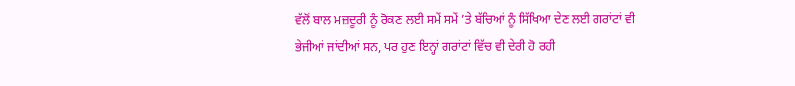ਵੱਲੋਂ ਬਾਲ ਮਜ਼ਦੂਰੀ ਨੂੰ ਰੋਕਣ ਲਈ ਸਮੇਂ ਸਮੇਂ ’ਤੇ ਬੱਚਿਆਂ ਨੂੰ ਸਿੱਖਿਆ ਦੇਣ ਲਈ ਗਰਾਂਟਾਂ ਵੀ ਭੇਜੀਆਂ ਜਾਂਦੀਆਂ ਸਨ, ਪਰ ਹੁਣ ਇਨ੍ਹਾਂ ਗਰਾਂਟਾਂ ਵਿੱਚ ਵੀ ਦੇਰੀ ਹੋ ਰਹੀ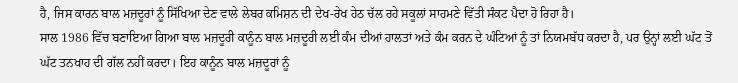ਹੈ, ਜਿਸ ਕਾਰਨ ਬਾਲ ਮਜ਼ਦੂਰਾਂ ਨੂੰ ਸਿੱਖਿਆ ਦੇਣ ਵਾਲੇ ਲੇਬਰ ਕਮਿਸ਼ਨ ਦੀ ਦੇਖ-ਰੇਖ ਹੇਠ ਚੱਲ ਰਹੇ ਸਕੂਲਾਂ ਸਾਹਮਣੇ ਵਿੱਤੀ ਸੰਕਟ ਪੈਦਾ ਹੋ ਰਿਹਾ ਹੈ।
ਸਾਲ 1986 ਵਿੱਚ ਬਣਾਇਆ ਗਿਆ ਬਾਲ ਮਜ਼ਦੂਰੀ ਕਾਨੂੰਨ ਬਾਲ ਮਜ਼ਦੂਰੀ ਲਈ ਕੰਮ ਦੀਆਂ ਹਾਲਤਾਂ ਅਤੇ ਕੰਮ ਕਰਨ ਦੇ ਘੰਟਿਆਂ ਨੂੰ ਤਾਂ ਨਿਯਮਬੱਧ ਕਰਦਾ ਹੈ, ਪਰ ਉਨ੍ਹਾਂ ਲਈ ਘੱਟ ਤੋਂ ਘੱਟ ਤਨਖਾਹ ਦੀ ਗੱਲ ਨਹੀਂ ਕਰਦਾ। ਇਹ ਕਾਨੂੰਨ ਬਾਲ ਮਜ਼ਦੂਰਾਂ ਨੂੰ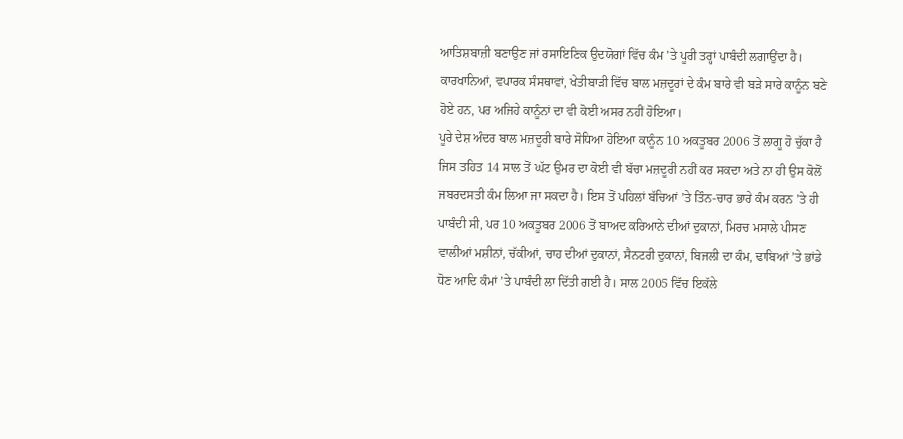ਆਤਿਸ਼ਬਾਜ਼ੀ ਬਣਾਉਣ ਜਾਂ ਰਸਾਇਣਿਕ ਉਦਯੋਗਾਂ ਵਿੱਚ ਕੰਮ ’ਤੇ ਪੂਰੀ ਤਰ੍ਹਾਂ ਪਾਬੰਦੀ ਲਗਾਉਂਦਾ ਹੈ। ਕਾਰਖਾਨਿਆਂ, ਵਪਾਰਕ ਸੰਸਥਾਵਾਂ, ਖੇਤੀਬਾੜੀ ਵਿੱਚ ਬਾਲ ਮਜ਼ਦੂਰਾਂ ਦੇ ਕੰਮ ਬਾਰੇ ਵੀ ਬੜੇ ਸਾਰੇ ਕਾਨੂੰਨ ਬਣੇ ਹੋਏ ਹਨ, ਪਰ ਅਜਿਹੇ ਕਾਨੂੰਨਾਂ ਦਾ ਵੀ ਕੋਈ ਅਸਰ ਨਹੀਂ ਹੋਇਆ।
ਪੂਰੇ ਦੇਸ਼ ਅੰਦਰ ਬਾਲ ਮਜ਼ਦੂਰੀ ਬਾਰੇ ਸੋਧਿਆ ਹੋਇਆ ਕਾਨੂੰਨ 10 ਅਕਤੂਬਰ 2006 ਤੋਂ ਲਾਗੂ ਹੋ ਚੁੱਕਾ ਹੈ ਜਿਸ ਤਹਿਤ 14 ਸਾਲ ਤੋਂ ਘੱਟ ਉਮਰ ਦਾ ਕੋਈ ਵੀ ਬੱਚਾ ਮਜ਼ਦੂਰੀ ਨਹੀਂ ਕਰ ਸਕਦਾ ਅਤੇ ਨਾ ਹੀ ਉਸ ਕੋਲੋਂ ਜਬਰਦਸਤੀ ਕੰਮ ਲਿਆ ਜਾ ਸਕਦਾ ਹੈ। ਇਸ ਤੋਂ ਪਹਿਲਾਂ ਬੱਚਿਆਂ ’ਤੇ ਤਿੰਨ-ਚਾਰ ਭਾਰੇ ਕੰਮ ਕਰਨ ’ਤੇ ਹੀ ਪਾਬੰਦੀ ਸੀ, ਪਰ 10 ਅਕਤੂਬਰ 2006 ਤੋਂ ਬਾਅਦ ਕਰਿਆਨੇ ਦੀਆਂ ਦੁਕਾਨਾਂ, ਮਿਰਚ ਮਸਾਲੇ ਪੀਸਣ ਵਾਲੀਆਂ ਮਸ਼ੀਨਾਂ, ਚੱਕੀਆਂ, ਚਾਹ ਦੀਆਂ ਦੁਕਾਨਾਂ, ਸੈਨਟਰੀ ਦੁਕਾਨਾਂ, ਬਿਜਲੀ ਦਾ ਕੰਮ, ਢਾਬਿਆਂ ’ਤੇ ਭਾਂਡੇ ਧੋਣ ਆਦਿ ਕੰਮਾਂ ’ਤੇ ਪਾਬੰਦੀ ਲਾ ਦਿੱਤੀ ਗਈ ਹੈ। ਸਾਲ 2005 ਵਿੱਚ ਇਕੱਲੇ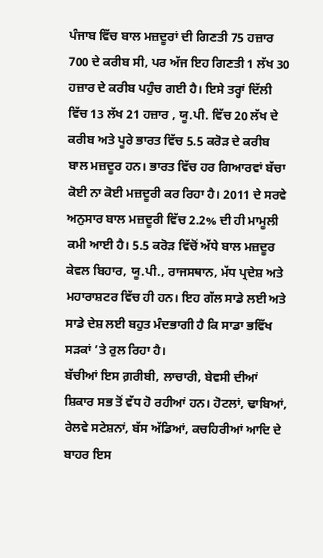ਪੰਜਾਬ ਵਿੱਚ ਬਾਲ ਮਜ਼ਦੂਰਾਂ ਦੀ ਗਿਣਤੀ 75 ਹਜ਼ਾਰ 700 ਦੇ ਕਰੀਬ ਸੀ, ਪਰ ਅੱਜ ਇਹ ਗਿਣਤੀ 1 ਲੱਖ 30 ਹਜ਼ਾਰ ਦੇ ਕਰੀਬ ਪਹੁੰਚ ਗਈ ਹੈ। ਇਸੇ ਤਰ੍ਹਾਂ ਦਿੱਲੀ ਵਿੱਚ 13 ਲੱਖ 21 ਹਜ਼ਾਰ , ਯੂ.ਪੀ. ਵਿੱਚ 20 ਲੱਖ ਦੇ ਕਰੀਬ ਅਤੇ ਪੂਰੇ ਭਾਰਤ ਵਿੱਚ 5.5 ਕਰੋੜ ਦੇ ਕਰੀਬ ਬਾਲ ਮਜ਼ਦੂਰ ਹਨ। ਭਾਰਤ ਵਿੱਚ ਹਰ ਗਿਆਰਵਾਂ ਬੱਚਾ ਕੋਈ ਨਾ ਕੋਈ ਮਜ਼ਦੂਰੀ ਕਰ ਰਿਹਾ ਹੈ। 2011 ਦੇ ਸਰਵੇ ਅਨੁਸਾਰ ਬਾਲ ਮਜ਼ਦੂਰੀ ਵਿੱਚ 2.2% ਦੀ ਹੀ ਮਾਮੂਲੀ ਕਮੀ ਆਈ ਹੈ। 5.5 ਕਰੋੜ ਵਿੱਚੋਂ ਅੱਧੇ ਬਾਲ ਮਜ਼ਦੂਰ ਕੇਵਲ ਬਿਹਾਰ, ਯੂ.ਪੀ., ਰਾਜਸਥਾਨ, ਮੱਧ ਪ੍ਰਦੇਸ਼ ਅਤੇ ਮਹਾਰਾਸ਼ਟਰ ਵਿੱਚ ਹੀ ਹਨ। ਇਹ ਗੱਲ ਸਾਡੇ ਲਈ ਅਤੇ ਸਾਡੇ ਦੇਸ਼ ਲਈ ਬਹੁਤ ਮੰਦਭਾਗੀ ਹੈ ਕਿ ਸਾਡਾ ਭਵਿੱਖ ਸੜਕਾਂ ’ਤੇ ਰੁਲ ਰਿਹਾ ਹੈ।
ਬੱਚੀਆਂ ਇਸ ਗ਼ਰੀਬੀ, ਲਾਚਾਰੀ, ਬੇਵਸੀ ਦੀਆਂ ਸ਼ਿਕਾਰ ਸਭ ਤੋਂ ਵੱਧ ਹੋ ਰਹੀਆਂ ਹਨ। ਹੋਟਲਾਂ, ਢਾਬਿਆਂ, ਰੇਲਵੇ ਸਟੇਸ਼ਨਾਂ, ਬੱਸ ਅੱਡਿਆਂ, ਕਚਹਿਰੀਆਂ ਆਦਿ ਦੇ ਬਾਹਰ ਇਸ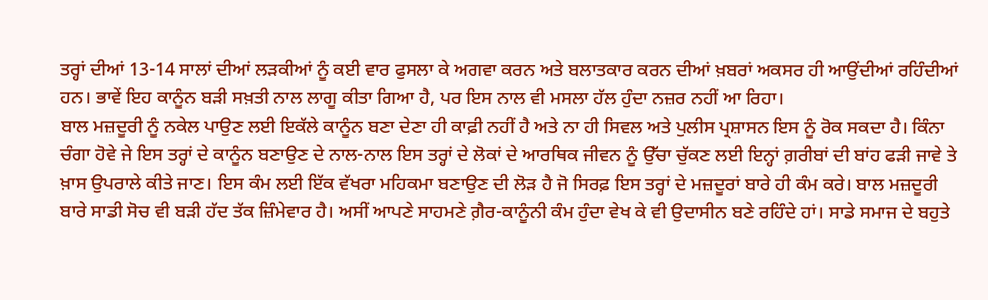ਤਰ੍ਹਾਂ ਦੀਆਂ 13-14 ਸਾਲਾਂ ਦੀਆਂ ਲੜਕੀਆਂ ਨੂੰ ਕਈ ਵਾਰ ਫੁਸਲਾ ਕੇ ਅਗਵਾ ਕਰਨ ਅਤੇ ਬਲਾਤਕਾਰ ਕਰਨ ਦੀਆਂ ਖ਼ਬਰਾਂ ਅਕਸਰ ਹੀ ਆਉਂਦੀਆਂ ਰਹਿੰਦੀਆਂ ਹਨ। ਭਾਵੇਂ ਇਹ ਕਾਨੂੰਨ ਬੜੀ ਸਖ਼ਤੀ ਨਾਲ ਲਾਗੂ ਕੀਤਾ ਗਿਆ ਹੈ, ਪਰ ਇਸ ਨਾਲ ਵੀ ਮਸਲਾ ਹੱਲ ਹੁੰਦਾ ਨਜ਼ਰ ਨਹੀਂ ਆ ਰਿਹਾ।
ਬਾਲ ਮਜ਼ਦੂਰੀ ਨੂੰ ਨਕੇਲ ਪਾਉਣ ਲਈ ਇਕੱਲੇ ਕਾਨੂੰਨ ਬਣਾ ਦੇਣਾ ਹੀ ਕਾਫ਼ੀ ਨਹੀਂ ਹੈ ਅਤੇ ਨਾ ਹੀ ਸਿਵਲ ਅਤੇ ਪੁਲੀਸ ਪ੍ਰਸ਼ਾਸਨ ਇਸ ਨੂੰ ਰੋਕ ਸਕਦਾ ਹੈ। ਕਿੰਨਾ ਚੰਗਾ ਹੋਵੇ ਜੇ ਇਸ ਤਰ੍ਹਾਂ ਦੇ ਕਾਨੂੰਨ ਬਣਾਉਣ ਦੇ ਨਾਲ-ਨਾਲ ਇਸ ਤਰ੍ਹਾਂ ਦੇ ਲੋਕਾਂ ਦੇ ਆਰਥਿਕ ਜੀਵਨ ਨੂੰ ਉੱਚਾ ਚੁੱਕਣ ਲਈ ਇਨ੍ਹਾਂ ਗ਼ਰੀਬਾਂ ਦੀ ਬਾਂਹ ਫੜੀ ਜਾਵੇ ਤੇ ਖ਼ਾਸ ਉਪਰਾਲੇ ਕੀਤੇ ਜਾਣ। ਇਸ ਕੰਮ ਲਈ ਇੱਕ ਵੱਖਰਾ ਮਹਿਕਮਾ ਬਣਾਉਣ ਦੀ ਲੋੜ ਹੈ ਜੋ ਸਿਰਫ਼ ਇਸ ਤਰ੍ਹਾਂ ਦੇ ਮਜ਼ਦੂਰਾਂ ਬਾਰੇ ਹੀ ਕੰਮ ਕਰੇ। ਬਾਲ ਮਜ਼ਦੂਰੀ ਬਾਰੇ ਸਾਡੀ ਸੋਚ ਵੀ ਬੜੀ ਹੱਦ ਤੱਕ ਜ਼ਿੰਮੇਵਾਰ ਹੈ। ਅਸੀਂ ਆਪਣੇ ਸਾਹਮਣੇ ਗ਼ੈਰ-ਕਾਨੂੰਨੀ ਕੰਮ ਹੁੰਦਾ ਵੇਖ ਕੇ ਵੀ ਉਦਾਸੀਨ ਬਣੇ ਰਹਿੰਦੇ ਹਾਂ। ਸਾਡੇ ਸਮਾਜ ਦੇ ਬਹੁਤੇ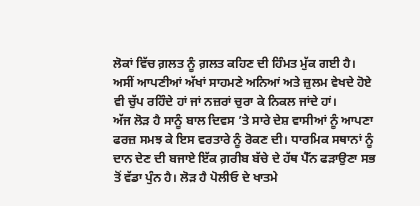ਲੋਕਾਂ ਵਿੱਚ ਗ਼ਲਤ ਨੂੰ ਗ਼ਲਤ ਕਹਿਣ ਦੀ ਹਿੰਮਤ ਮੁੱਕ ਗਈ ਹੈ। ਅਸੀਂ ਆਪਣੀਆਂ ਅੱਖਾਂ ਸਾਹਮਣੇ ਅਨਿਆਂ ਅਤੇ ਜ਼ੁਲਮ ਵੇਖਦੇ ਹੋਏ ਵੀ ਚੁੱਪ ਰਹਿੰਦੇ ਹਾਂ ਜਾਂ ਨਜ਼ਰਾਂ ਚੁਰਾ ਕੇ ਨਿਕਲ ਜਾਂਦੇ ਹਾਂ।
ਅੱਜ ਲੋੜ ਹੈ ਸਾਨੂੰ ਬਾਲ ਦਿਵਸ ’ਤੇ ਸਾਰੇ ਦੇਸ਼ ਵਾਸੀਆਂ ਨੂੰ ਆਪਣਾ ਫਰਜ਼ ਸਮਝ ਕੇ ਇਸ ਵਰਤਾਰੇ ਨੂੰ ਰੋਕਣ ਦੀ। ਧਾਰਮਿਕ ਸਥਾਨਾਂ ਨੂੰ ਦਾਨ ਦੇਣ ਦੀ ਬਜਾਏ ਇੱਕ ਗ਼ਰੀਬ ਬੱਚੇ ਦੇ ਹੱਥ ਪੈੱਨ ਫੜਾਉਣਾ ਸਭ ਤੋਂ ਵੱਡਾ ਪੁੰਨ ਹੈ। ਲੋੜ ਹੈ ਪੋਲੀਓ ਦੇ ਖਾਤਮੇ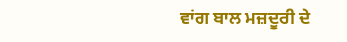ਵਾਂਗ ਬਾਲ ਮਜ਼ਦੂਰੀ ਦੇ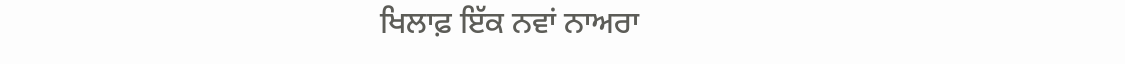ਖਿਲਾਫ਼ ਇੱਕ ਨਵਾਂ ਨਾਅਰਾ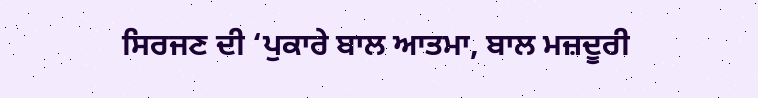ਸਿਰਜਣ ਦੀ ‘ਪੁਕਾਰੇ ਬਾਲ ਆਤਮਾ, ਬਾਲ ਮਜ਼ਦੂਰੀ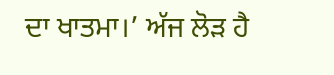ਦਾ ਖਾਤਮਾ।’ ਅੱਜ ਲੋੜ ਹੈ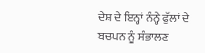ਦੇਸ਼ ਦੇ ਇਨ੍ਹਾਂ ਨੰਨ੍ਹੇ ਫੁੱਲਾਂ ਦੇ ਬਚਪਨ ਨੂੰ ਸੰਭਾਲਣ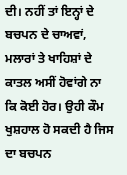ਦੀ। ਨਹੀਂ ਤਾਂ ਇਨ੍ਹਾਂ ਦੇ ਬਚਪਨ ਦੇ ਚਾਅਵਾਂ, ਮਲਾਰਾਂ ਤੇ ਖਾਹਿਸ਼ਾਂ ਦੇ ਕਾਤਲ ਅਸੀਂ ਹੋਵਾਂਗੇ ਨਾ ਕਿ ਕੋਈ ਹੋਰ। ਉਹੀ ਕੌਮ ਖੁਸ਼ਹਾਲ ਹੋ ਸਕਦੀ ਹੈ ਜਿਸ ਦਾ ਬਚਪਨ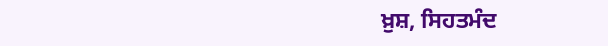ਖ਼ੁਸ਼, ਸਿਹਤਮੰਦ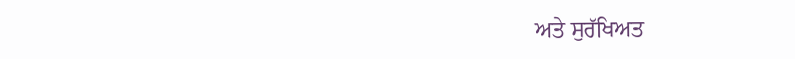ਅਤੇ ਸੁਰੱਖਿਅਤ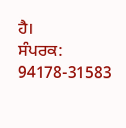ਹੈ।
ਸੰਪਰਕ: 94178-31583